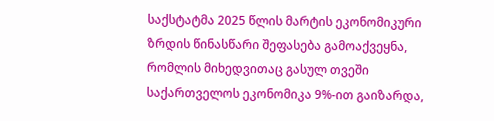საქსტატმა 2025 წლის მარტის ეკონომიკური ზრდის წინასწარი შეფასება გამოაქვეყნა, რომლის მიხედვითაც გასულ თვეში საქართველოს ეკონომიკა 9%-ით გაიზარდა,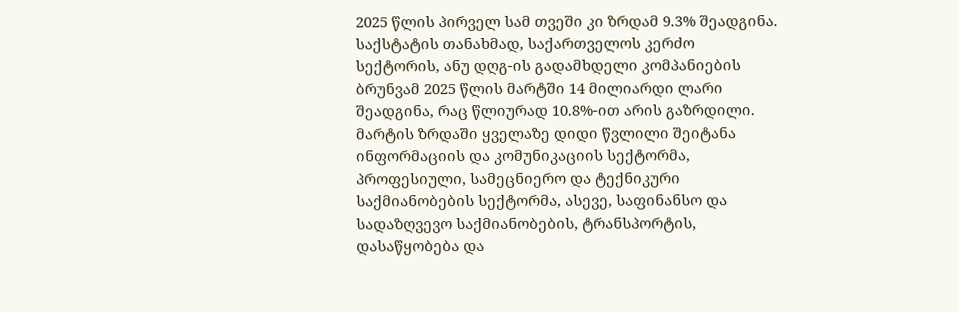2025 წლის პირველ სამ თვეში კი ზრდამ 9.3% შეადგინა.
საქსტატის თანახმად, საქართველოს კერძო სექტორის, ანუ დღგ-ის გადამხდელი კომპანიების ბრუნვამ 2025 წლის მარტში 14 მილიარდი ლარი შეადგინა, რაც წლიურად 10.8%-ით არის გაზრდილი.
მარტის ზრდაში ყველაზე დიდი წვლილი შეიტანა ინფორმაციის და კომუნიკაციის სექტორმა, პროფესიული, სამეცნიერო და ტექნიკური საქმიანობების სექტორმა, ასევე, საფინანსო და სადაზღვევო საქმიანობების, ტრანსპორტის, დასაწყობება და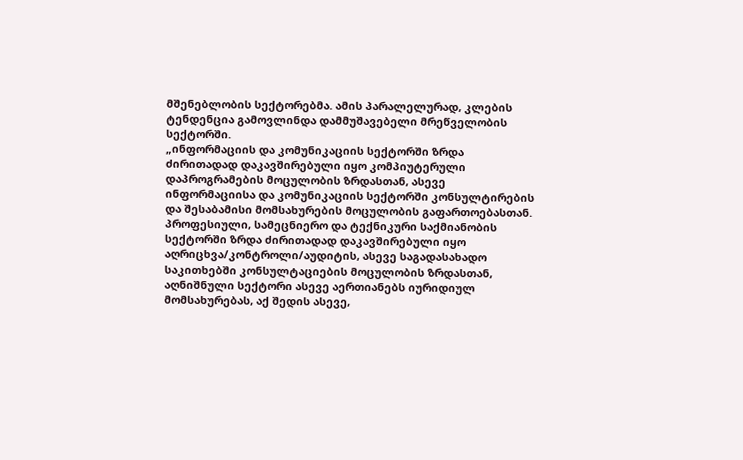მშენებლობის სექტორებმა. ამის პარალელურად, კლების ტენდენცია გამოვლინდა დამმუშავებელი მრეწველობის სექტორში.
„ინფორმაციის და კომუნიკაციის სექტორში ზრდა ძირითადად დაკავშირებული იყო კომპიუტერული დაპროგრამების მოცულობის ზრდასთან, ასევე ინფორმაციისა და კომუნიკაციის სექტორში კონსულტირების და შესაბამისი მომსახურების მოცულობის გაფართოებასთან.
პროფესიული, სამეცნიერო და ტექნიკური საქმიანობის სექტორში ზრდა ძირითადად დაკავშირებული იყო აღრიცხვა/კონტროლი/აუდიტის, ასევე საგადასახადო საკითხებში კონსულტაციების მოცულობის ზრდასთან, აღნიშნული სექტორი ასევე აერთიანებს იურიდიულ მომსახურებას, აქ შედის ასევე,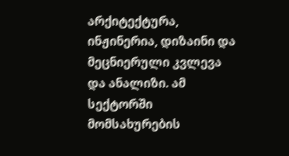არქიტექტურა, ინჟინერია, დიზაინი და მეცნიერული კვლევა და ანალიზი. ამ სექტორში მომსახურების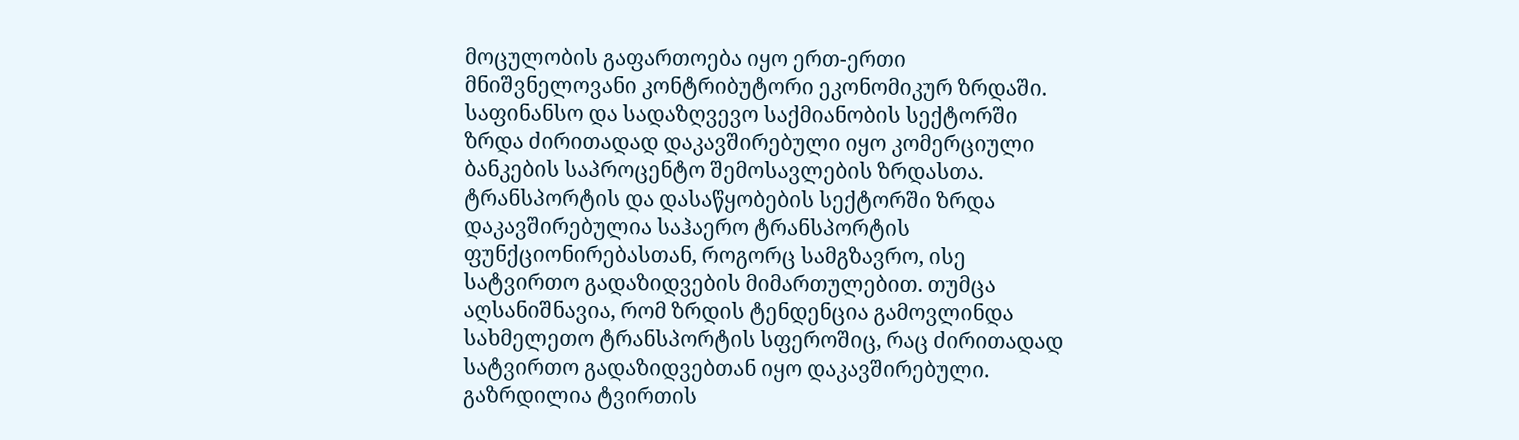მოცულობის გაფართოება იყო ერთ-ერთი მნიშვნელოვანი კონტრიბუტორი ეკონომიკურ ზრდაში.
საფინანსო და სადაზღვევო საქმიანობის სექტორში ზრდა ძირითადად დაკავშირებული იყო კომერციული ბანკების საპროცენტო შემოსავლების ზრდასთა.
ტრანსპორტის და დასაწყობების სექტორში ზრდა დაკავშირებულია საჰაერო ტრანსპორტის ფუნქციონირებასთან, როგორც სამგზავრო, ისე სატვირთო გადაზიდვების მიმართულებით. თუმცა აღსანიშნავია, რომ ზრდის ტენდენცია გამოვლინდა სახმელეთო ტრანსპორტის სფეროშიც, რაც ძირითადად სატვირთო გადაზიდვებთან იყო დაკავშირებული. გაზრდილია ტვირთის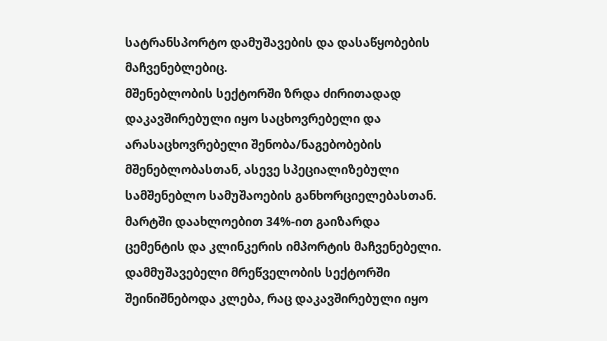სატრანსპორტო დამუშავების და დასაწყობების მაჩვენებლებიც.
მშენებლობის სექტორში ზრდა ძირითადად დაკავშირებული იყო საცხოვრებელი და არასაცხოვრებელი შენობა/ნაგებობების მშენებლობასთან, ასევე სპეციალიზებული სამშენებლო სამუშაოების განხორციელებასთან. მარტში დაახლოებით 34%-ით გაიზარდა ცემენტის და კლინკერის იმპორტის მაჩვენებელი.
დამმუშავებელი მრეწველობის სექტორში შეინიშნებოდა კლება, რაც დაკავშირებული იყო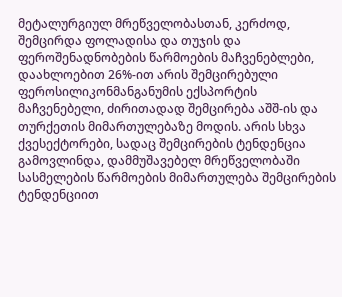მეტალურგიულ მრეწველობასთან, კერძოდ, შემცირდა ფოლადისა და თუჯის და ფეროშენადნობების წარმოების მაჩვენებლები, დაახლოებით 26%-ით არის შემცირებული ფეროსილიკონმანგანუმის ექსპორტის მაჩვენებელი, ძირითადად შემცირება აშშ-ის და თურქეთის მიმართულებაზე მოდის. არის სხვა ქვესექტორები, სადაც შემცირების ტენდენცია გამოვლინდა, დამმუშავებელ მრეწველობაში სასმელების წარმოების მიმართულება შემცირების ტენდენციით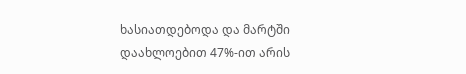ხასიათდებოდა და მარტში დაახლოებით 47%-ით არის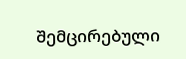შემცირებული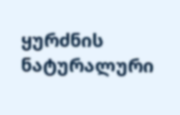ყურძნის ნატურალური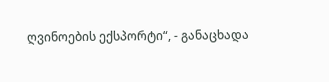ღვინოების ექსპორტი“, - განაცხადა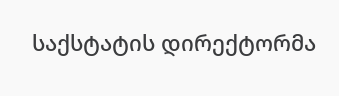საქსტატის დირექტორმა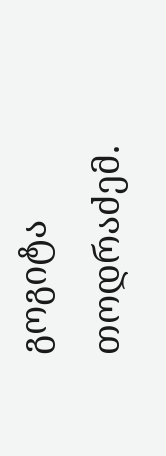გოგიტა თოდრაძემ.